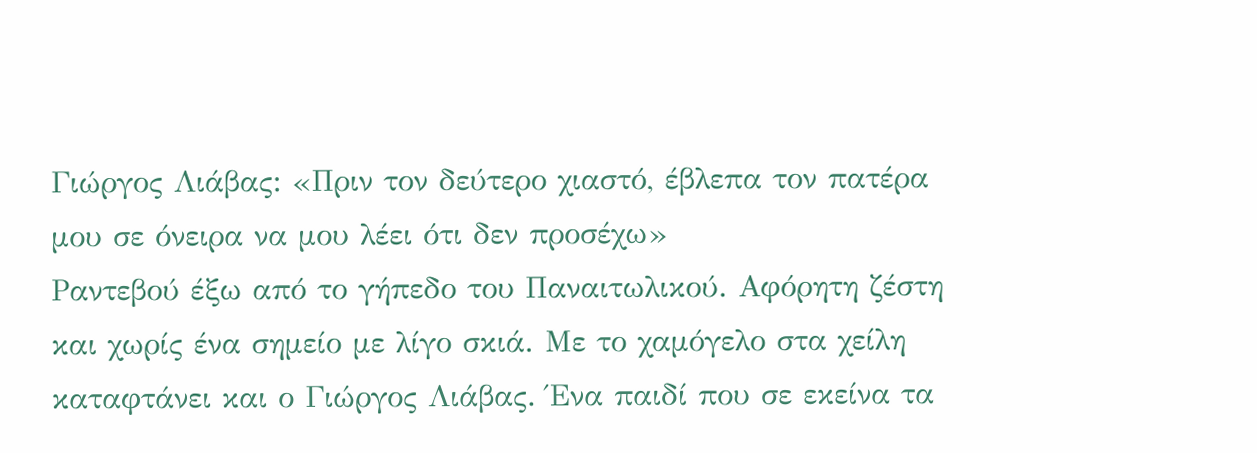Γιώργος Λιάβας: «Πριν τον δεύτερο χιαστό, έβλεπα τον πατέρα μου σε όνειρα να μου λέει ότι δεν προσέχω»
Ραντεβού έξω από το γήπεδο του Παναιτωλικού. Αφόρητη ζέστη και χωρίς ένα σημείο με λίγο σκιά. Με το χαμόγελο στα χείλη καταφτάνει και ο Γιώργος Λιάβας. Ένα παιδί που σε εκείνα τα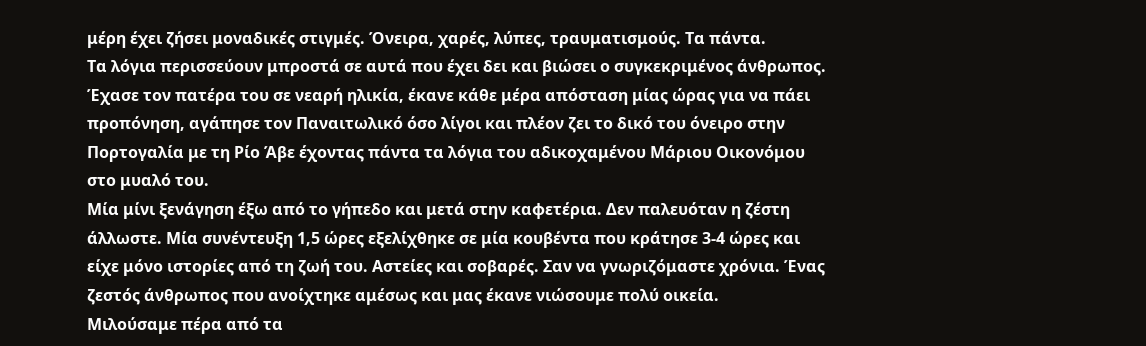μέρη έχει ζήσει μοναδικές στιγμές. Όνειρα, χαρές, λύπες, τραυματισμούς. Τα πάντα.
Τα λόγια περισσεύουν μπροστά σε αυτά που έχει δει και βιώσει ο συγκεκριμένος άνθρωπος. Έχασε τον πατέρα του σε νεαρή ηλικία, έκανε κάθε μέρα απόσταση μίας ώρας για να πάει προπόνηση, αγάπησε τον Παναιτωλικό όσο λίγοι και πλέον ζει το δικό του όνειρο στην Πορτογαλία με τη Ρίο Άβε έχοντας πάντα τα λόγια του αδικοχαμένου Μάριου Οικονόμου στο μυαλό του.
Μία μίνι ξενάγηση έξω από το γήπεδο και μετά στην καφετέρια. Δεν παλευόταν η ζέστη άλλωστε. Μία συνέντευξη 1,5 ώρες εξελίχθηκε σε μία κουβέντα που κράτησε 3-4 ώρες και είχε μόνο ιστορίες από τη ζωή του. Αστείες και σοβαρές. Σαν να γνωριζόμαστε χρόνια. Ένας ζεστός άνθρωπος που ανοίχτηκε αμέσως και μας έκανε νιώσουμε πολύ οικεία.
Μιλούσαμε πέρα από τα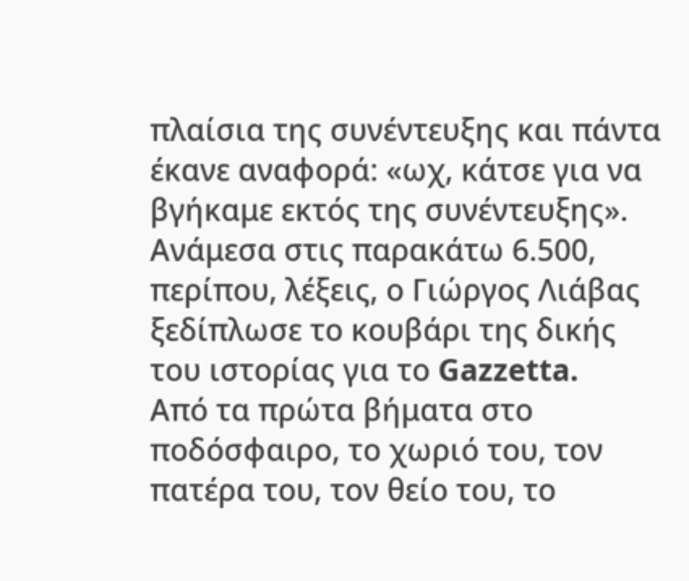πλαίσια της συνέντευξης και πάντα έκανε αναφορά: «ωχ, κάτσε για να βγήκαμε εκτός της συνέντευξης». Ανάμεσα στις παρακάτω 6.500, περίπου, λέξεις, ο Γιώργος Λιάβας ξεδίπλωσε το κουβάρι της δικής του ιστορίας για το Gazzetta.
Από τα πρώτα βήματα στο ποδόσφαιρο, το χωριό του, τον πατέρα του, τον θείο του, το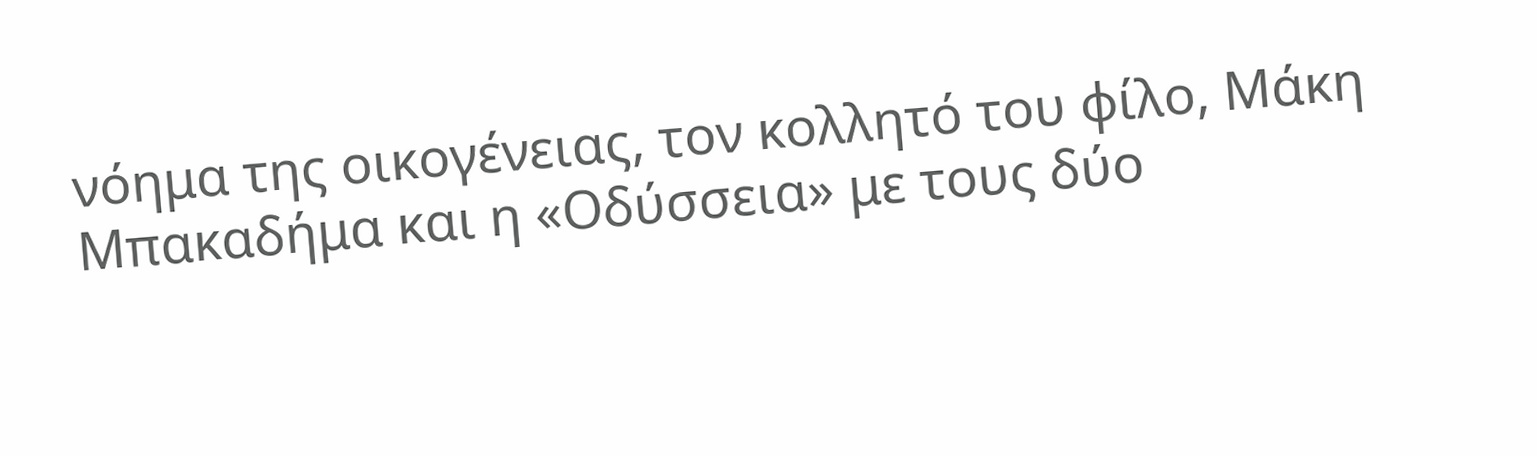νόημα της οικογένειας, τον κολλητό του φίλο, Μάκη Μπακαδήμα και η «Οδύσσεια» με τους δύο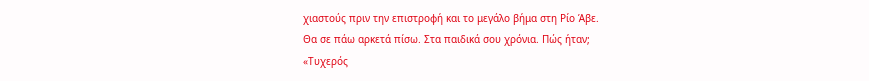χιαστούς πριν την επιστροφή και το μεγάλο βήμα στη Ρίο Άβε.
Θα σε πάω αρκετά πίσω. Στα παιδικά σου χρόνια. Πώς ήταν;
«Τυχερός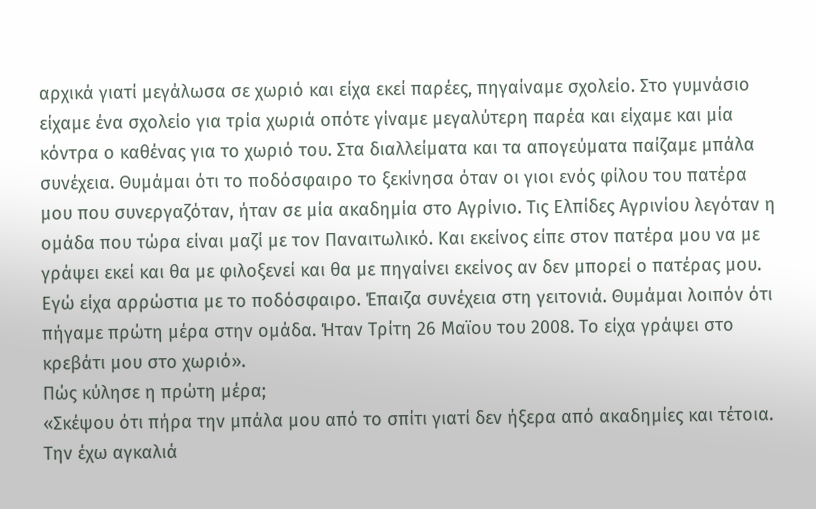αρχικά γιατί μεγάλωσα σε χωριό και είχα εκεί παρέες, πηγαίναμε σχολείο. Στο γυμνάσιο είχαμε ένα σχολείο για τρία χωριά οπότε γίναμε μεγαλύτερη παρέα και είχαμε και μία κόντρα ο καθένας για το χωριό του. Στα διαλλείματα και τα απογεύματα παίζαμε μπάλα συνέχεια. Θυμάμαι ότι το ποδόσφαιρο το ξεκίνησα όταν οι γιοι ενός φίλου του πατέρα μου που συνεργαζόταν, ήταν σε μία ακαδημία στο Αγρίνιο. Τις Ελπίδες Αγρινίου λεγόταν η ομάδα που τώρα είναι μαζί με τον Παναιτωλικό. Και εκείνος είπε στον πατέρα μου να με γράψει εκεί και θα με φιλοξενεί και θα με πηγαίνει εκείνος αν δεν μπορεί ο πατέρας μου. Εγώ είχα αρρώστια με το ποδόσφαιρο. Έπαιζα συνέχεια στη γειτονιά. Θυμάμαι λοιπόν ότι πήγαμε πρώτη μέρα στην ομάδα. Ήταν Τρίτη 26 Μαϊου του 2008. Το είχα γράψει στο κρεβάτι μου στο χωριό».
Πώς κύλησε η πρώτη μέρα;
«Σκέψου ότι πήρα την μπάλα μου από το σπίτι γιατί δεν ήξερα από ακαδημίες και τέτοια. Την έχω αγκαλιά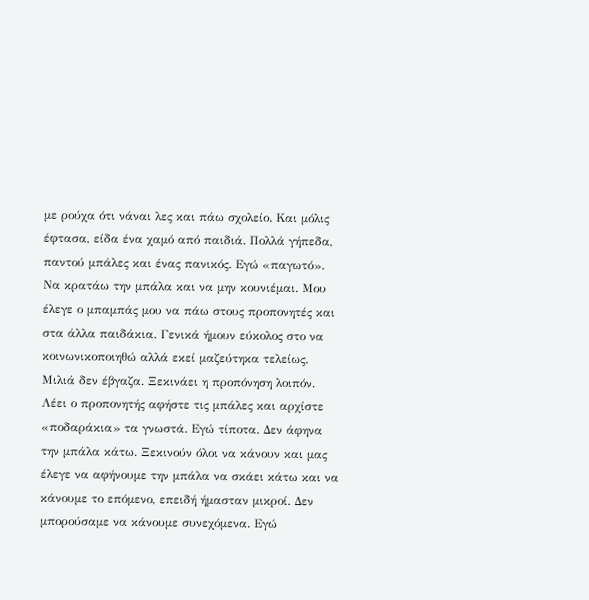με ρούχα ότι νάναι λες και πάω σχολείο. Και μόλις έφτασα, είδα ένα χαμό από παιδιά. Πολλά γήπεδα, παντού μπάλες και ένας πανικός. Εγώ «παγωτό». Να κρατάω την μπάλα και να μην κουνιέμαι. Μου έλεγε ο μπαμπάς μου να πάω στους προπονητές και στα άλλα παιδάκια. Γενικά ήμουν εύκολος στο να κοινωνικοποιηθώ αλλά εκεί μαζεύτηκα τελείως. Μιλιά δεν έβγαζα. Ξεκινάει η προπόνηση λοιπόν. Λέει ο προπονητής αφήστε τις μπάλες και αρχίστε «ποδαράκια» τα γνωστά. Εγώ τίποτα. Δεν άφηνα την μπάλα κάτω. Ξεκινούν όλοι να κάνουν και μας έλεγε να αφήνουμε την μπάλα να σκάει κάτω και να κάνουμε το επόμενο, επειδή ήμασταν μικροί. Δεν μπορούσαμε να κάνουμε συνεχόμενα. Εγώ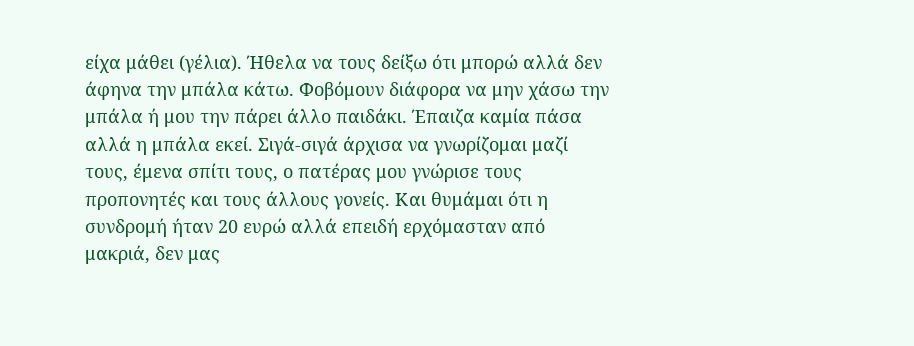είχα μάθει (γέλια). Ήθελα να τους δείξω ότι μπορώ αλλά δεν άφηνα την μπάλα κάτω. Φοβόμουν διάφορα να μην χάσω την μπάλα ή μου την πάρει άλλο παιδάκι. Έπαιζα καμία πάσα αλλά η μπάλα εκεί. Σιγά-σιγά άρχισα να γνωρίζομαι μαζί τους, έμενα σπίτι τους, ο πατέρας μου γνώρισε τους προπονητές και τους άλλους γονείς. Και θυμάμαι ότι η συνδρομή ήταν 20 ευρώ αλλά επειδή ερχόμασταν από μακριά, δεν μας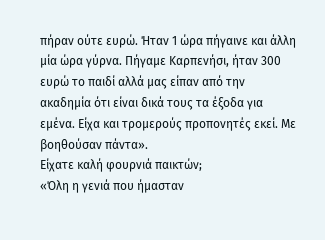πήραν ούτε ευρώ. Ήταν 1 ώρα πήγαινε και άλλη μία ώρα γύρνα. Πήγαμε Καρπενήσι, ήταν 300 ευρώ το παιδί αλλά μας είπαν από την ακαδημία ότι είναι δικά τους τα έξοδα για εμένα. Είχα και τρομερούς προπονητές εκεί. Με βοηθούσαν πάντα».
Είχατε καλή φουρνιά παικτών;
«Όλη η γενιά που ήμασταν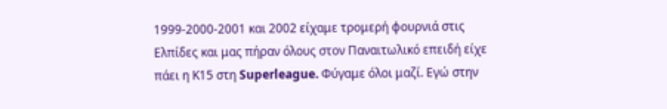1999-2000-2001 και 2002 είχαμε τρομερή φουρνιά στις Ελπίδες και μας πήραν όλους στον Παναιτωλικό επειδή είχε πάει η Κ15 στη Superleague. Φύγαμε όλοι μαζί. Εγώ στην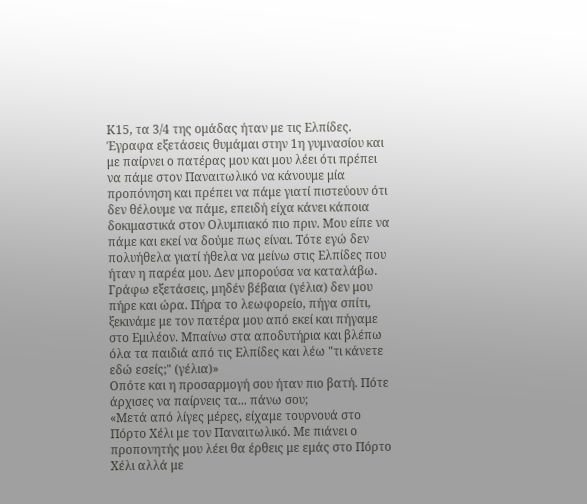Κ15, τα 3/4 της ομάδας ήταν με τις Ελπίδες. Έγραφα εξετάσεις θυμάμαι στην 1η γυμνασίου και με παίρνει ο πατέρας μου και μου λέει ότι πρέπει να πάμε στον Παναιτωλικό να κάνουμε μία προπόνηση και πρέπει να πάμε γιατί πιστεύουν ότι δεν θέλουμε να πάμε, επειδή είχα κάνει κάποια δοκιμαστικά στον Ολυμπιακό πιο πριν. Μου είπε να πάμε και εκεί να δούμε πως είναι. Τότε εγώ δεν πολυήθελα γιατί ήθελα να μείνω στις Ελπίδες που ήταν η παρέα μου. Δεν μπορούσα να καταλάβω. Γράφω εξετάσεις, μηδέν βέβαια (γέλια) δεν μου πήρε και ώρα. Πήρα το λεωφορείο, πήγα σπίτι, ξεκινάμε με τον πατέρα μου από εκεί και πήγαμε στο Εμιλέον. Μπαίνω στα αποδυτήρια και βλέπω όλα τα παιδιά από τις Ελπίδες και λέω "τι κάνετε εδώ εσείς;" (γέλια)»
Οπότε και η προσαρμογή σου ήταν πιο βατή. Πότε άρχισες να παίρνεις τα... πάνω σου;
«Μετά από λίγες μέρες, είχαμε τουρνουά στο Πόρτο Χέλι με τον Παναιτωλικό. Με πιάνει ο προπονητής μου λέει θα έρθεις με εμάς στο Πόρτο Χέλι αλλά με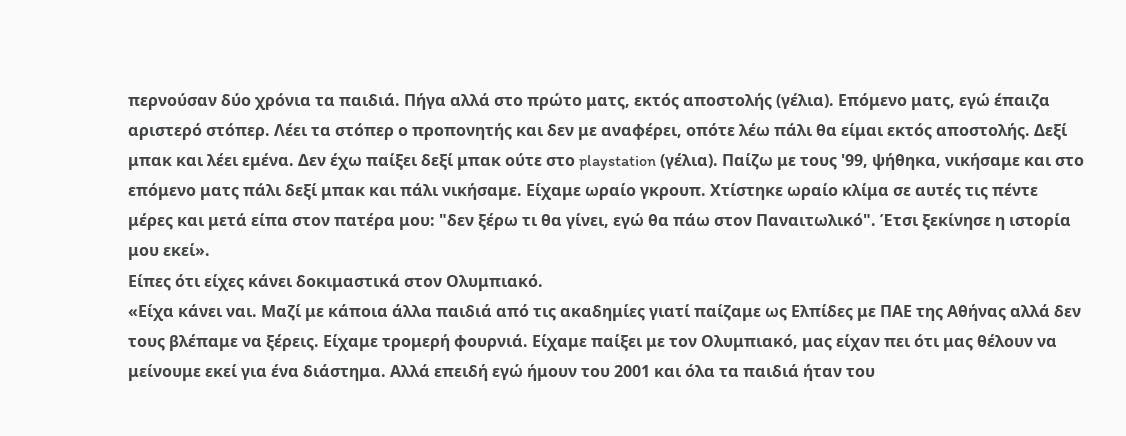περνούσαν δύο χρόνια τα παιδιά. Πήγα αλλά στο πρώτο ματς, εκτός αποστολής (γέλια). Επόμενο ματς, εγώ έπαιζα αριστερό στόπερ. Λέει τα στόπερ ο προπονητής και δεν με αναφέρει, οπότε λέω πάλι θα είμαι εκτός αποστολής. Δεξί μπακ και λέει εμένα. Δεν έχω παίξει δεξί μπακ ούτε στο playstation (γέλια). Παίζω με τους '99, ψήθηκα, νικήσαμε και στο επόμενο ματς πάλι δεξί μπακ και πάλι νικήσαμε. Είχαμε ωραίο γκρουπ. Χτίστηκε ωραίο κλίμα σε αυτές τις πέντε μέρες και μετά είπα στον πατέρα μου: "δεν ξέρω τι θα γίνει, εγώ θα πάω στον Παναιτωλικό". Έτσι ξεκίνησε η ιστορία μου εκεί».
Είπες ότι είχες κάνει δοκιμαστικά στον Ολυμπιακό.
«Είχα κάνει ναι. Μαζί με κάποια άλλα παιδιά από τις ακαδημίες γιατί παίζαμε ως Ελπίδες με ΠΑΕ της Αθήνας αλλά δεν τους βλέπαμε να ξέρεις. Είχαμε τρομερή φουρνιά. Είχαμε παίξει με τον Ολυμπιακό, μας είχαν πει ότι μας θέλουν να μείνουμε εκεί για ένα διάστημα. Αλλά επειδή εγώ ήμουν του 2001 και όλα τα παιδιά ήταν του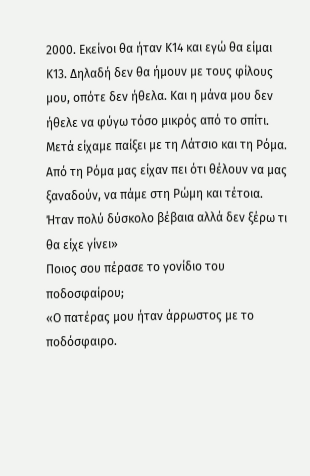2000. Εκείνοι θα ήταν Κ14 και εγώ θα είμαι Κ13. Δηλαδή δεν θα ήμουν με τους φίλους μου, οπότε δεν ήθελα. Και η μάνα μου δεν ήθελε να φύγω τόσο μικρός από το σπίτι. Μετά είχαμε παίξει με τη Λάτσιο και τη Ρόμα. Από τη Ρόμα μας είχαν πει ότι θέλουν να μας ξαναδούν, να πάμε στη Ρώμη και τέτοια. Ήταν πολύ δύσκολο βέβαια αλλά δεν ξέρω τι θα είχε γίνει»
Ποιος σου πέρασε το γονίδιο του ποδοσφαίρου;
«Ο πατέρας μου ήταν άρρωστος με το ποδόσφαιρο.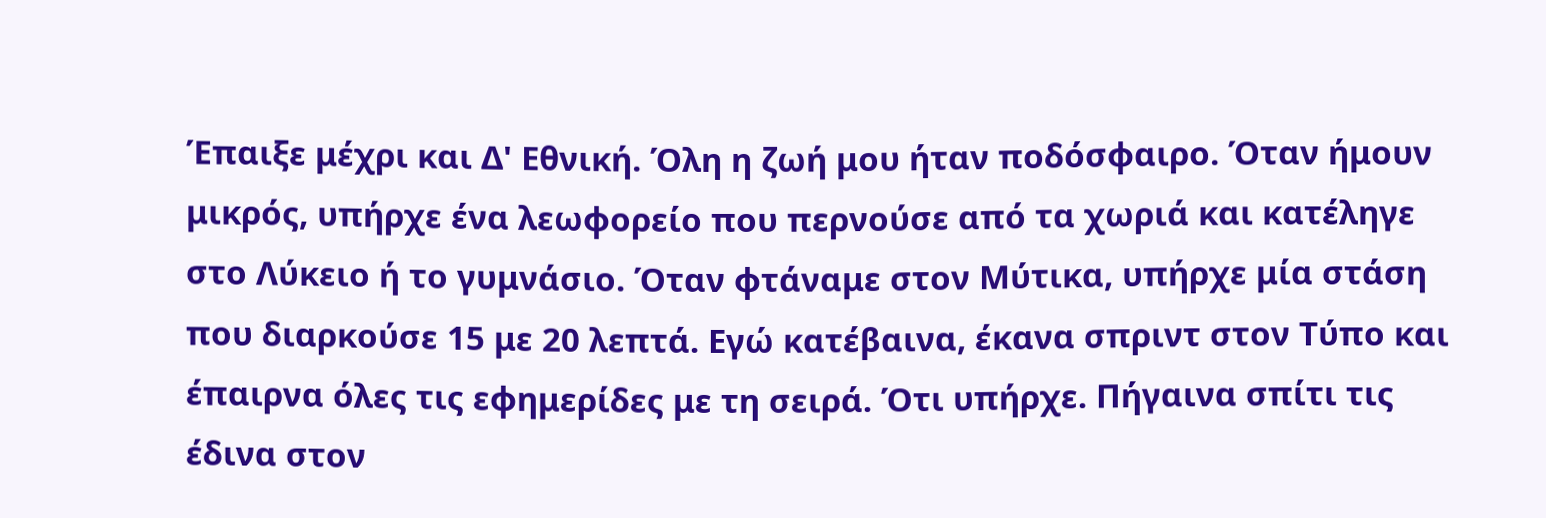Έπαιξε μέχρι και Δ' Εθνική. Όλη η ζωή μου ήταν ποδόσφαιρο. Όταν ήμουν μικρός, υπήρχε ένα λεωφορείο που περνούσε από τα χωριά και κατέληγε στο Λύκειο ή το γυμνάσιο. Όταν φτάναμε στον Μύτικα, υπήρχε μία στάση που διαρκούσε 15 με 20 λεπτά. Εγώ κατέβαινα, έκανα σπριντ στον Τύπο και έπαιρνα όλες τις εφημερίδες με τη σειρά. Ότι υπήρχε. Πήγαινα σπίτι τις έδινα στον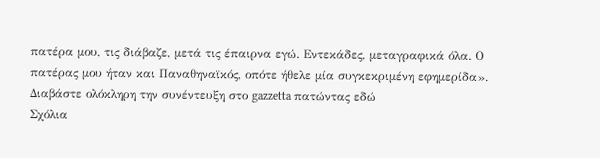πατέρα μου, τις διάβαζε, μετά τις έπαιρνα εγώ. Εντεκάδες, μεταγραφικά όλα. Ο πατέρας μου ήταν και Παναθηναϊκός, οπότε ήθελε μία συγκεκριμένη εφημερίδα».
Διαβάστε ολόκληρη την συνέντευξη στο gazzetta πατώντας εδώ
Σχόλια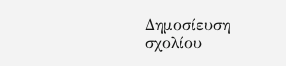Δημοσίευση σχολίου